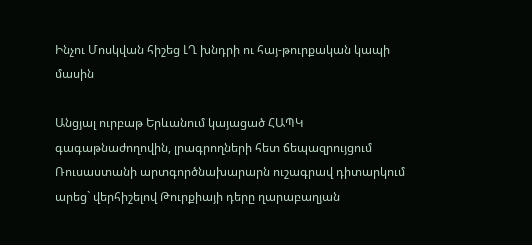Ինչու Մոսկվան հիշեց ԼՂ խնդրի ու հայ-թուրքական կապի մասին

Անցյալ ուրբաթ Երևանում կայացած ՀԱՊԿ գագաթնաժողովին, լրագրողների հետ ճեպազրույցում Ռուսաստանի արտգործնախարարն ուշագրավ դիտարկում արեց` վերհիշելով Թուրքիայի դերը ղարաբաղյան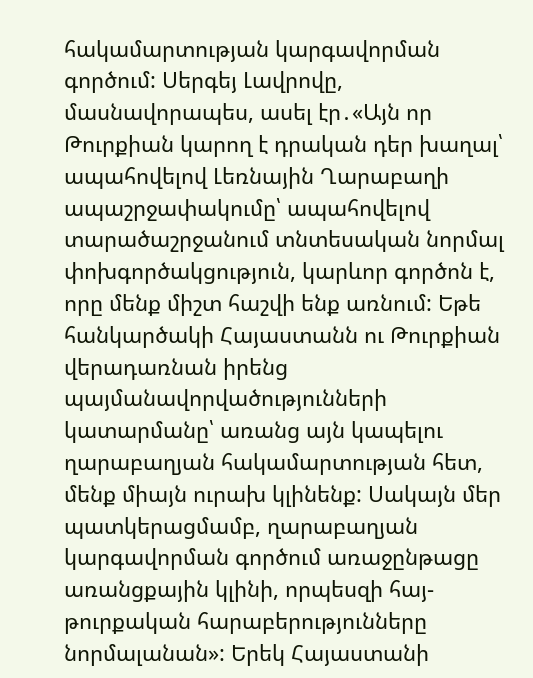հակամարտության կարգավորման գործում: Սերգեյ Լավրովը, մասնավորապես, ասել էր․«Այն որ Թուրքիան կարող է դրական դեր խաղալ՝ ապահովելով Լեռնային Ղարաբաղի ապաշրջափակումը՝ ապահովելով տարածաշրջանում տնտեսական նորմալ փոխգործակցություն, կարևոր գործոն է, որը մենք միշտ հաշվի ենք առնում: Եթե հանկարծակի Հայաստանն ու Թուրքիան վերադառնան իրենց պայմանավորվածությունների կատարմանը՝ առանց այն կապելու ղարաբաղյան հակամարտության հետ, մենք միայն ուրախ կլինենք: Սակայն մեր պատկերացմամբ, ղարաբաղյան կարգավորման գործում առաջընթացը առանցքային կլինի, որպեսզի հայ-թուրքական հարաբերությունները նորմալանան»: Երեկ Հայաստանի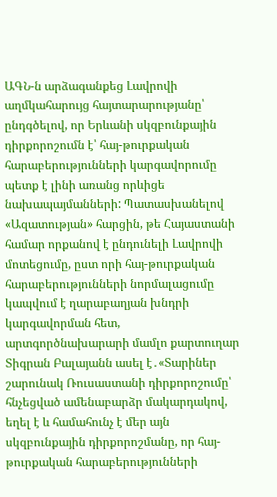ԱԳՆ-ն արձագանքեց Լավրովի աղմկահարույց հայտարարությանը՝ ընդգծելով, որ Երևանի սկզբունքային դիրքորոշումն է՝ հայ-թուրքական հարաբերությունների կարգավորումը պետք է լինի առանց որևիցե նախապայմանների: Պատասխանելով «Ազատության» հարցին, թե Հայաստանի համար որքանով է ընդունելի Լավրովի մոտեցումը, ըստ որի հայ-թուրքական հարաբերությունների նորմալացումը կապվում է ղարաբաղյան խնդրի կարգավորման հետ, արտգործնախարարի մամլո քարտուղար Տիգրան Բալայանն ասել է․«Տարիներ շարունակ Ռուսաստանի դիրքորոշումը՝ հնչեցված ամենաբարձր մակարդակով, եղել է և համահունչ է մեր այն սկզբունքային դիրքորոշմանը, որ հայ-թուրքական հարաբերությունների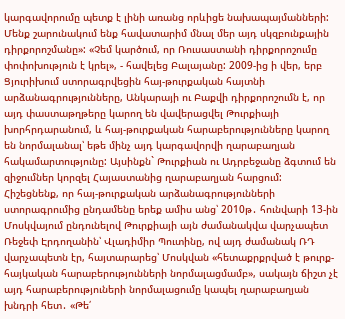կարգավորումը պետք է լինի առանց որևիցե նախապայմանների: Մենք շարունակում ենք հավատարիմ մնալ մեր այդ սկզբունքային դիրքորոշմանը»: «Չեմ կարծում, որ Ռուսաստանի դիրքորոշումը փոփոխություն է կրել», - հավելեց Բալայանը: 2009-ից ի վեր, երբ Ցյուրիխում ստորագրվեցին հայ-թուրքական հայտնի արձանագրությունները, Անկարայի ու Բաքվի դիրքորոշումն է, որ այդ փաստաթղթերը կարող են վավերացվել Թուրքիայի խորհրդարանում, և հայ-թուրքական հարաբերությունները կարող են նորմալանալ՝ եթե մինչ այդ կարգավորվի ղարաբաղյան հակամարտությունը: Այսինքն` Թուրքիան ու Ադրբեջանը ձգտում են զիջումներ կորզել Հայաստանից ղարաբաղյան հարցում: Հիշեցնենք, որ հայ-թուրքական արձանագրությունների ստորագրումից ընդամենը երեք ամիս անց՝ 2010թ․ հունվարի 13-ին Մոսկվայում ընդունելով Թուրքիայի այն ժամանակվա վարչապետ Ռեջեփ Էրդողանին՝ Վլադիմիր Պուտինը, ով այդ ժամանակ ՌԴ վարչապետն էր, հայտարարեց՝ Մոսկվան «հետաքրքրված է թուրք-հայկական հարաբերությունների նորմալացմամբ», սակայն ճիշտ չէ այդ հարաբերություների նորմալացումը կապել ղարաբաղյան խնդրի հետ․ «Թե՛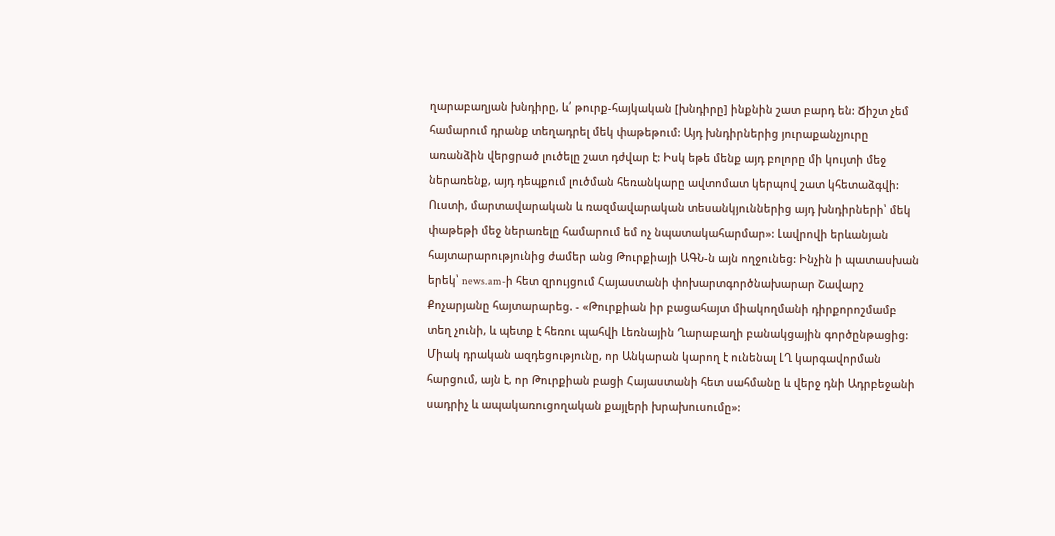ղարաբաղյան խնդիրը, և՛ թուրք-հայկական [խնդիրը] ինքնին շատ բարդ են: Ճիշտ չեմ համարում դրանք տեղադրել մեկ փաթեթում: Այդ խնդիրներից յուրաքանչյուրը առանձին վերցրած լուծելը շատ դժվար է: Իսկ եթե մենք այդ բոլորը մի կույտի մեջ ներառենք, այդ դեպքում լուծման հեռանկարը ավտոմատ կերպով շատ կհետաձգվի: Ուստի, մարտավարական և ռազմավարական տեսանկյուններից այդ խնդիրների՝ մեկ փաթեթի մեջ ներառելը համարում եմ ոչ նպատակահարմար»: Լավրովի երևանյան հայտարարությունից ժամեր անց Թուրքիայի ԱԳՆ-ն այն ողջունեց: Ինչին ի պատասխան երեկ՝ news.am-ի հետ զրույցում Հայաստանի փոխարտգործնախարար Շավարշ Քոչարյանը հայտարարեց. - «Թուրքիան իր բացահայտ միակողմանի դիրքորոշմամբ տեղ չունի, և պետք է հեռու պահվի Լեռնային Ղարաբաղի բանակցային գործընթացից: Միակ դրական ազդեցությունը, որ Անկարան կարող է ունենալ ԼՂ կարգավորման հարցում, այն է, որ Թուրքիան բացի Հայաստանի հետ սահմանը և վերջ դնի Ադրբեջանի սադրիչ և ապակառուցողական քայլերի խրախուսումը»: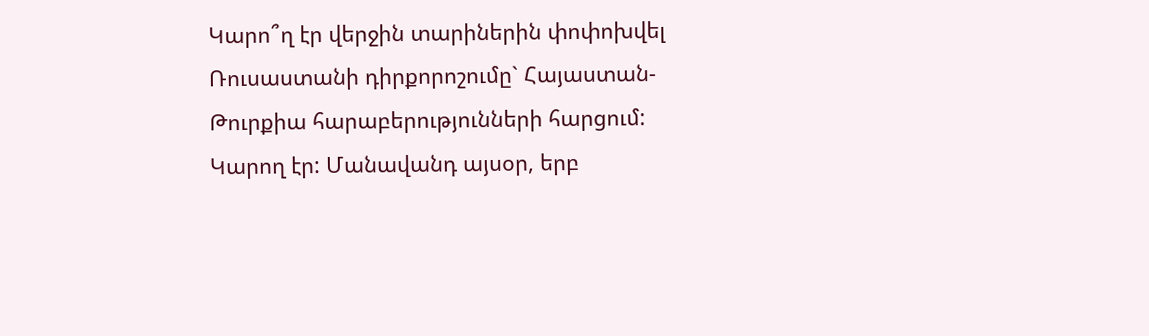Կարո՞ղ էր վերջին տարիներին փոփոխվել Ռուսաստանի դիրքորոշումը` Հայաստան-Թուրքիա հարաբերությունների հարցում: Կարող էր: Մանավանդ այսօր, երբ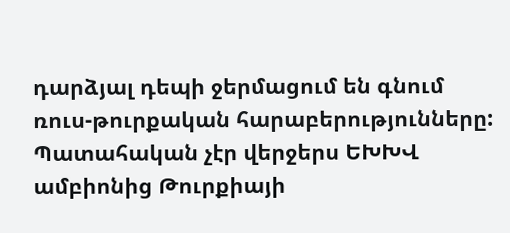դարձյալ դեպի ջերմացում են գնում ռուս-թուրքական հարաբերությունները: Պատահական չէր վերջերս ԵԽԽՎ ամբիոնից Թուրքիայի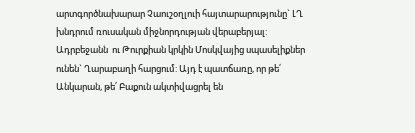արտգործնախարար Չաուշօղլուի հայտարարությունը` ԼՂ խնդրում ռուսական միջնորդության վերաբերյալ: Ադրբեջանն  ու Թուրքիան կրկին Մոսկվայից սպասելիքներ ունեն` Ղարաբաղի հարցում: Այդ է պատճառը, որ թե՛ Անկարան, թե՛ Բաքուն ակտիվացրել են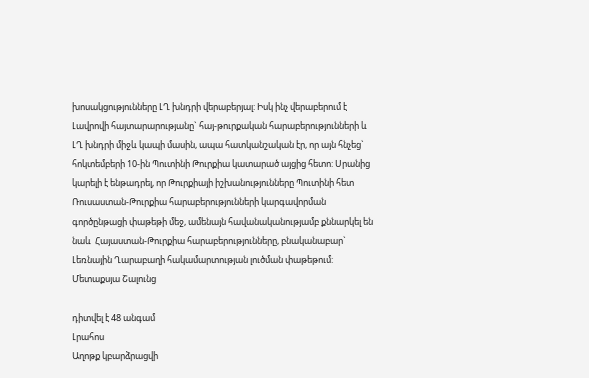խոսակցությունները ԼՂ խնդրի վերաբերյալ: Իսկ ինչ վերաբերում է Լավրովի հայտարարությանը` հայ-թուրքական հարաբերությունների և ԼՂ խնդրի միջև կապի մասին, ապա հատկանշական էր, որ այն հնչեց` հոկտեմբերի 10-ին Պուտինի Թուրքիա կատարած այցից հետո: Սրանից կարելի է ենթադրել, որ Թուրքիայի իշխանությունները Պուտինի հետ Ռուսաստան-Թուրքիա հարաբերությունների կարգավորման գործընթացի փաթեթի մեջ, ամենայն հավանականությամբ քննարկել են նաև  Հայաստան-Թուրքիա հարաբերությունները, բնականաբար` Լեռնային Ղարաբաղի հակամարտության լուծման փաթեթում: Մետաքսյա Շալունց

դիտվել է 48 անգամ
Լրահոս
Աղոթք կբարձրացվի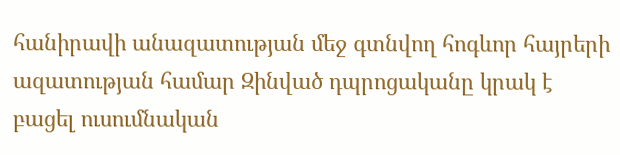հանիրավի անազատության մեջ գտնվող հոգևոր հայրերի ազատության համար Զինված դպրոցականը կրակ է բացել ուսումնական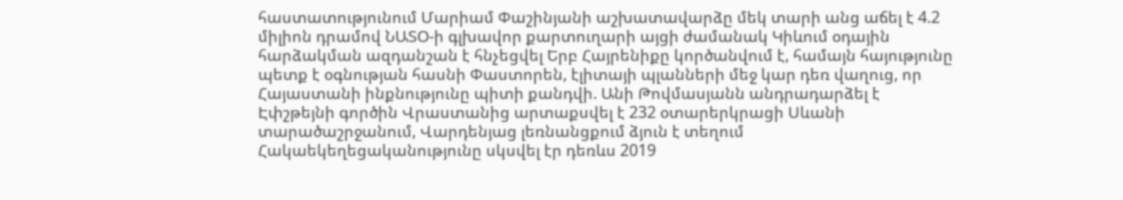հաստատությունում Մարիամ Փաշինյանի աշխատավարձը մեկ տարի անց աճել է 4.2 միլիոն դրամով ՆԱՏՕ-ի գլխավոր քարտուղարի այցի ժամանակ Կիևում օդային հարձակման ազդանշան է հնչեցվել Երբ Հայրենիքը կործանվում է, համայն հայությունը պետք է օգնության հասնի Փաստորեն, էլիտայի պլանների մեջ կար դեռ վաղուց, որ Հայաստանի ինքնությունը պիտի քանդվի. Անի Թովմասյանն անդրադարձել է Էփշթեյնի գործին Վրաստանից արտաքսվել է 232 օտարերկրացի Սևանի տարածաշրջանում, Վարդենյաց լեռնանցքում ձյուն է տեղում Հակաեկեղեցականությունը սկսվել էր դեռևս 2019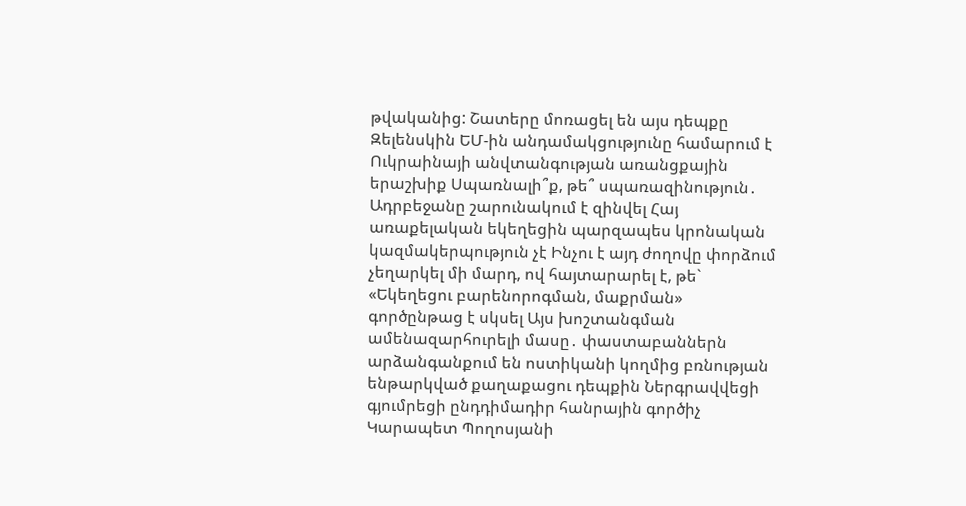թվականից: Շատերը մոռացել են այս դեպքը Զելենսկին ԵՄ-ին անդամակցությունը համարում է Ուկրաինայի անվտանգության առանցքային երաշխիք Սպառնալի՞ք, թե՞ սպառազինություն․ Ադրբեջանը շարունակում է զինվել Հայ առաքելական եկեղեցին պարզապես կրոնական կազմակերպություն չէ Ինչու է այդ ժողովը փորձում չեղարկել մի մարդ, ով հայտարարել է, թե` «Եկեղեցու բարենորոգման, մաքրման» գործընթաց է սկսել Այս խոշտանգման ամենազարհուրելի մասը․ փաստաբաններն արձանգանքում են ոստիկանի կողմից բռնության ենթարկված քաղաքացու դեպքին Ներգրավվեցի գյումրեցի ընդդիմադիր հանրային գործիչ Կարապետ Պողոսյանի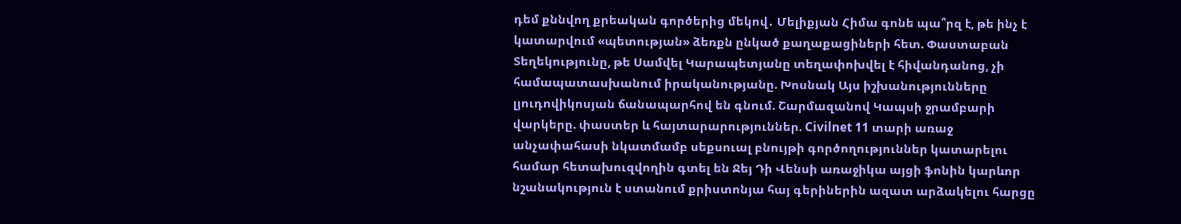դեմ քննվող քրեական գործերից մեկով․ Մելիքյան Հիմա գոնե պա՞րզ է, թե ինչ է կատարվում «պետության» ձեռքն ընկած քաղաքացիների հետ. Փաստաբան Տեղեկությունը, թե Սամվել Կարապետյանը տեղափոխվել է հիվանդանոց, չի համապատասխանում իրականությանը. Խոսնակ Այս իշխանությունները լյուդովիկոսյան ճանապարհով են գնում. Շարմազանով Կապսի ջրամբարի վարկերը. փաստեր և հայտարարություններ. Civilnet 11 տարի առաջ անչափահասի նկատմամբ սեքսուալ բնույթի գործողություններ կատարելու համար հետախուզվողին գտել են Ջեյ Դի Վենսի առաջիկա այցի ֆոնին կարևոր նշանակություն է ստանում քրիստոնյա հայ գերիներին ազատ արձակելու հարցը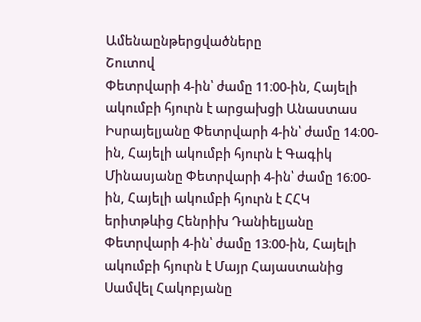Ամենաընթերցվածները
Շուտով
Փետրվարի 4-ին՝ ժամը 11։00-ին, Հայելի ակումբի հյուրն է արցախցի Անաստաս Իսրայելյանը Փետրվարի 4-ին՝ ժամը 14։00-ին, Հայելի ակումբի հյուրն է Գագիկ Մինասյանը Փետրվարի 4-ին՝ ժամը 16։00-ին, Հայելի ակումբի հյուրն է ՀՀԿ երիտթևից Հենրիխ Դանիելյանը Փետրվարի 4-ին՝ ժամը 13։00-ին, Հայելի ակումբի հյուրն է Մայր Հայաստանից Սամվել Հակոբյանը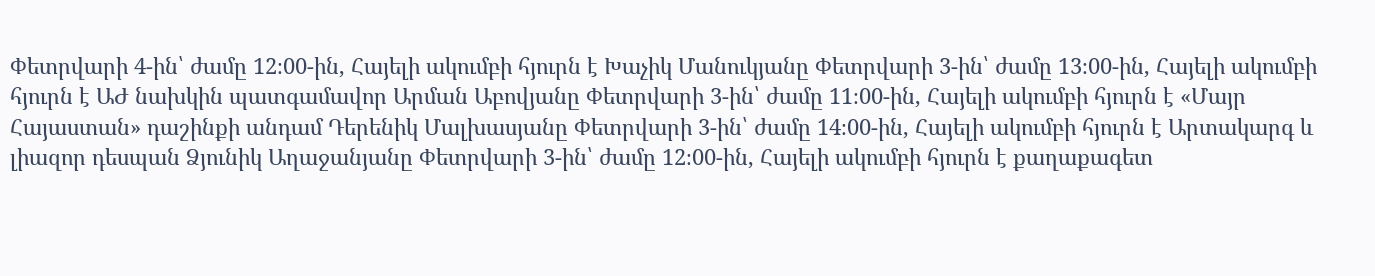Փետրվարի 4-ին՝ ժամը 12։00-ին, Հայելի ակումբի հյուրն է Խաչիկ Մանուկյանը Փետրվարի 3-ին՝ ժամը 13։00-ին, Հայելի ակումբի հյուրն է ԱԺ նախկին պատգամավոր Արման Աբովյանը Փետրվարի 3-ին՝ ժամը 11։00-ին, Հայելի ակումբի հյուրն է «Մայր Հայաստան» դաշինքի անդամ Դերենիկ Մալխասյանը Փետրվարի 3-ին՝ ժամը 14։00-ին, Հայելի ակումբի հյուրն է Արտակարգ և լիազոր դեսպան Ձյունիկ Աղաջանյանը Փետրվարի 3-ին՝ ժամը 12։00-ին, Հայելի ակումբի հյուրն է քաղաքագետ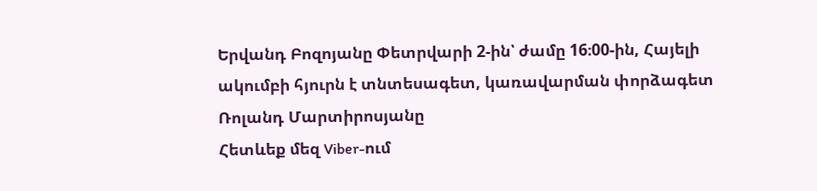Երվանդ Բոզոյանը Փետրվարի 2-ին՝ ժամը 16։00-ին, Հայելի ակումբի հյուրն է տնտեսագետ, կառավարման փորձագետ Ռոլանդ Մարտիրոսյանը
Հետևեք մեզ Viber-ում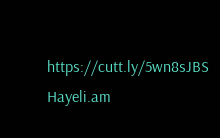https://cutt.ly/5wn8sJBS
Hayeli.am